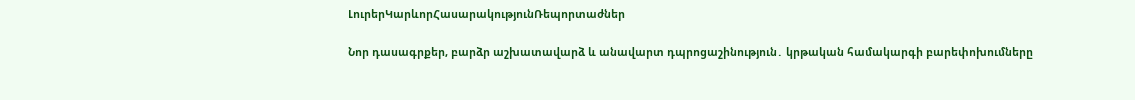ԼուրերԿարևորՀասարակությունՌեպորտաժներ

Նոր դասագրքեր, բարձր աշխատավարձ և անավարտ դպրոցաշինություն․ կրթական համակարգի բարեփոխումները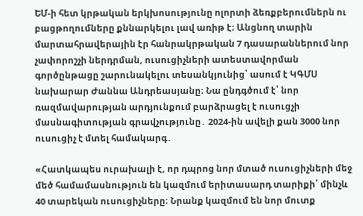ԵՄ-ի հետ կրթական երկխոսությունը ոլորտի ձեռքբերումներն ու բացթողումները քննարկելու լավ առիթ է։ Անցնող տարին մարտահրավերային էր հանրակրթական 7 դասարաններում նոր չափորոշչի ներդրման, ուսուցիչների ատեստավորման գործընթացը շարունակելու տեսանկյունից՝ ասում է ԿԳՄՍ նախարար Ժաննա Անդրեասյանը։ Նա ընդգծում է՝ նոր ռազմավարության արդյունքում բարձրացել է ուսուցչի մասնագիտության գրավչությունը․ 2024-ին ավելի քան 3000 նոր ուսուցիչ է մտել համակարգ․

«Հատկապես ուրախալի է, որ դպրոց նոր մտած ուսուցիչների մեջ մեծ համամասնություն են կազմում երիտասարդ տարիքի՝ մինչև 40 տարեկան ուսուցիչները։ Նրանք կազմում են նոր մուտք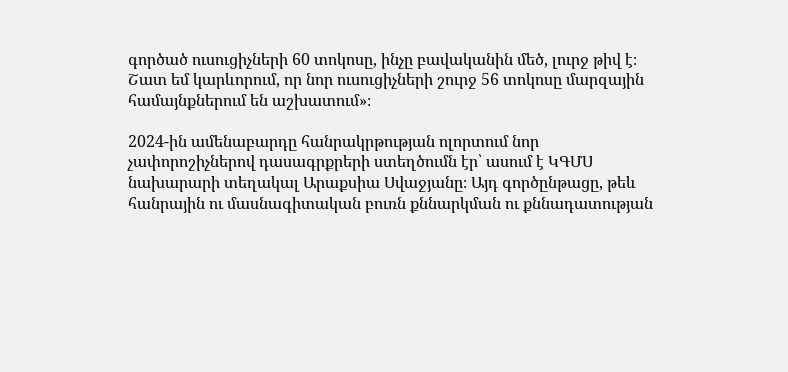գործած ուսուցիչների 60 տոկոսը, ինչը բավականին մեծ, լուրջ թիվ է։ Շատ եմ կարևորում, որ նոր ուսուցիչների շուրջ 56 տոկոսը մարզային համայնքներում են աշխատում»։

2024-ին ամենաբարդը հանրակրթության ոլորտում նոր չափորոշիչներով դասագրքրերի ստեղծումն էր՝ ասում է ԿԳՄՍ նախարարի տեղակալ Արաքսիա Սվաջյանը։ Այդ գործընթացը, թեև հանրային ու մասնագիտական բուռն քննարկման ու քննադատության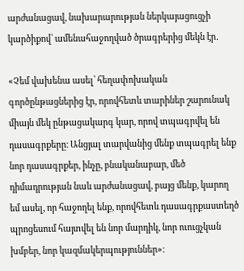արժանացավ, նախարարության ներկայացուցչի կարծիքով՝ ամենահաջողված ծրագրերից մեկն էր․

«Չեմ վախենա ասել՝ հեղափոխական գործընթացներից էր, որովհետև տարիներ շարունակ միայն մեկ ընթացակարգ կար, որով տպագրվել են դասագրքերը։ Անցյալ տարվանից մենք տպագրել ենք նոր դասագրքեր, ինչը, բնականաբար, մեծ դիմադրության նաև արժանացավ, բայց մենք, կարող եմ ասել, որ հաջողել ենք, որովհետև դասագրքաստեղծ պրոցեսում հայտվել են նոր մարդիկ, նոր ուուցչկան խմբեր, նոր կազմակերպություններ»։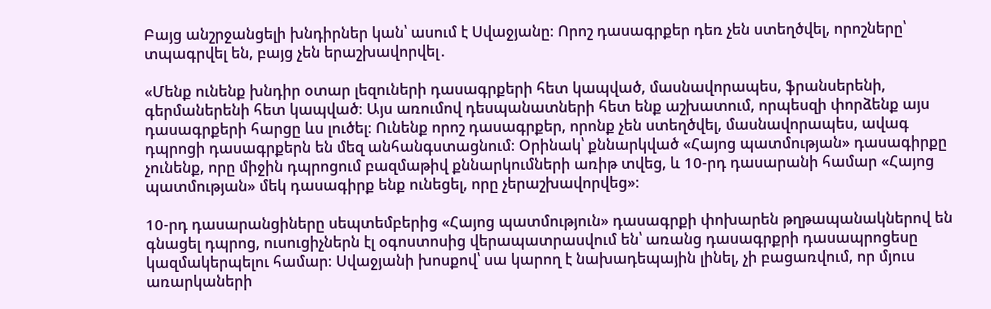Բայց անշրջանցելի խնդիրներ կան՝ ասում է Սվաջյանը։ Որոշ դասագրքեր դեռ չեն ստեղծվել, որոշները՝ տպագրվել են, բայց չեն երաշխավորվել․

«Մենք ունենք խնդիր օտար լեզուների դասագրքերի հետ կապված, մասնավորապես, ֆրանսերենի, գերմաներենի հետ կապված։ Այս առումով դեսպանատների հետ ենք աշխատում, որպեսզի փորձենք այս դասագրքերի հարցը ևս լուծել։ Ունենք որոշ դասագրքեր, որոնք չեն ստեղծվել, մասնավորապես, ավագ դպրոցի դասագրքերն են մեզ անհանգստացնում։ Օրինակ՝ քննարկված «Հայոց պատմության» դասագիրքը չունենք, որը միջին դպրոցում բազմաթիվ քննարկումների առիթ տվեց, և 10-րդ դասարանի համար «Հայոց պատմության» մեկ դասագիրք ենք ունեցել, որը չերաշխավորվեց»։

10-րդ դասարանցիները սեպտեմբերից «Հայոց պատմություն» դասագրքի փոխարեն թղթապանակներով են գնացել դպրոց, ուսուցիչներն էլ օգոստոսից վերապատրասվում են՝ առանց դասագրքրի դասապրոցեսը կազմակերպելու համար։ Սվաջյանի խոսքով՝ սա կարող է նախադեպային լինել, չի բացառվում, որ մյուս առարկաների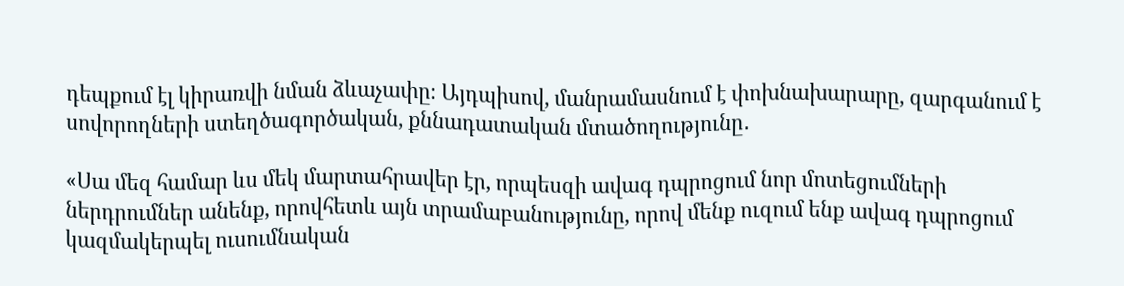դեպքում էլ կիրառվի նման ձևաչափը։ Այդպիսով, մանրամասնում է փոխնախարարը, զարգանում է սովորողների ստեղծագործական, քննադատական մտածողությունը․

«Սա մեզ համար ևս մեկ մարտահրավեր էր, որպեսզի ավագ դպրոցում նոր մոտեցումների ներդրումներ անենք, որովհետև այն տրամաբանությունը, որով մենք ուզում ենք ավագ դպրոցում կազմակերպել ուսումնական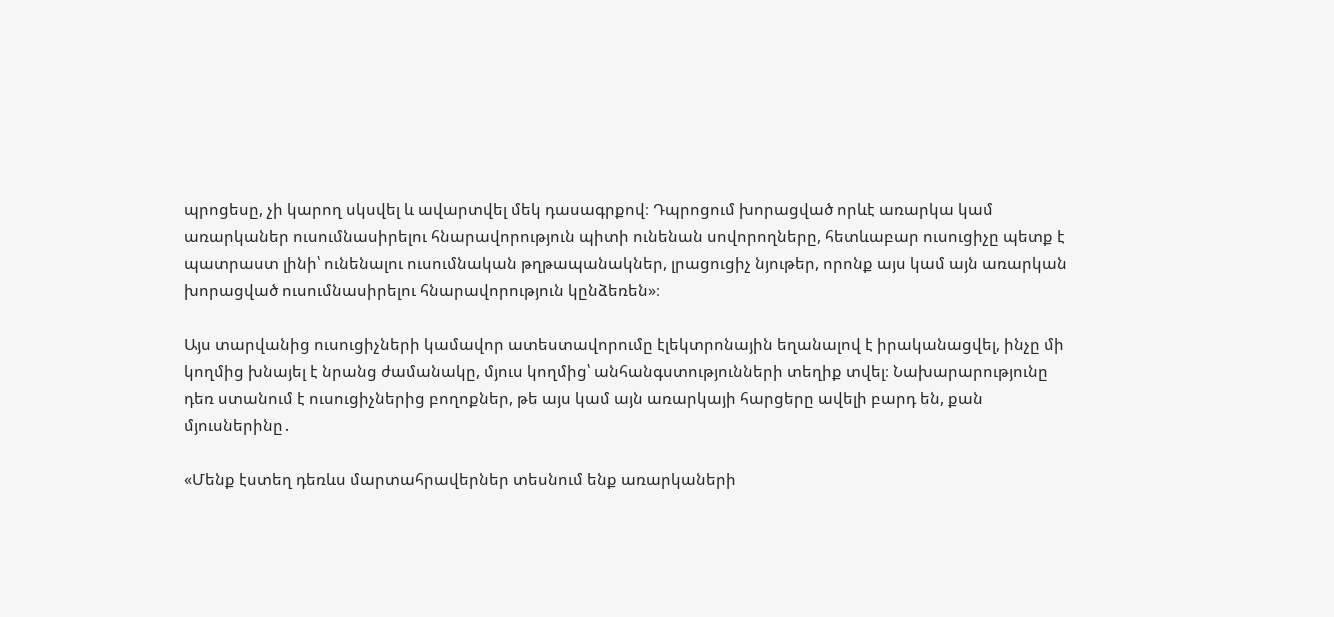պրոցեսը, չի կարող սկսվել և ավարտվել մեկ դասագրքով։ Դպրոցում խորացված որևէ առարկա կամ առարկաներ ուսումնասիրելու հնարավորություն պիտի ունենան սովորողները, հետևաբար ուսուցիչը պետք է պատրաստ լինի՝ ունենալու ուսումնական թղթապանակներ, լրացուցիչ նյութեր, որոնք այս կամ այն առարկան խորացված ուսումնասիրելու հնարավորություն կընձեռեն»։

Այս տարվանից ուսուցիչների կամավոր ատեստավորումը էլեկտրոնային եղանալով է իրականացվել, ինչը մի կողմից խնայել է նրանց ժամանակը, մյուս կողմից՝ անհանգստությունների տեղիք տվել։ Նախարարությունը դեռ ստանում է ուսուցիչներից բողոքներ, թե այս կամ այն առարկայի հարցերը ավելի բարդ են, քան մյուսներինը․

«Մենք էստեղ դեռևս մարտահրավերներ տեսնում ենք առարկաների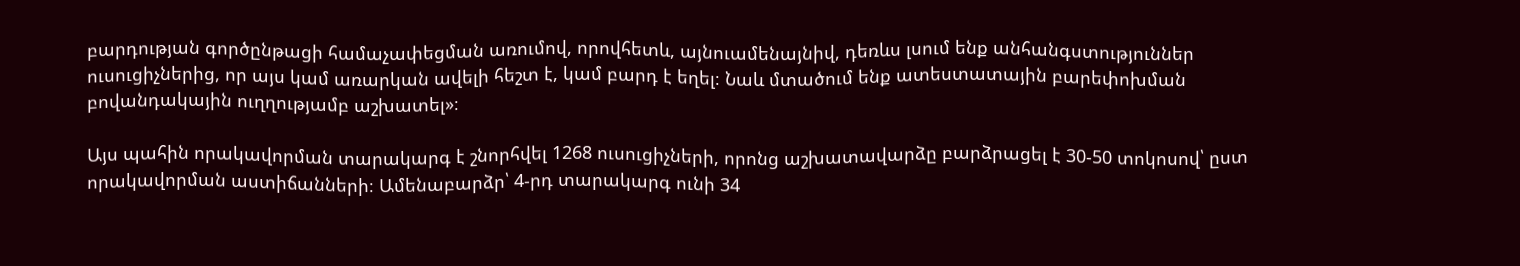բարդության գործընթացի համաչափեցման առումով, որովհետև, այնուամենայնիվ, դեռևս լսում ենք անհանգստություններ ուսուցիչներից, որ այս կամ առարկան ավելի հեշտ է, կամ բարդ է եղել։ Նաև մտածում ենք ատեստատային բարեփոխման բովանդակային ուղղությամբ աշխատել»։

Այս պահին որակավորման տարակարգ է շնորհվել 1268 ուսուցիչների, որոնց աշխատավարձը բարձրացել է 30-50 տոկոսով՝ ըստ որակավորման աստիճանների։ Ամենաբարձր՝ 4-րդ տարակարգ ունի 34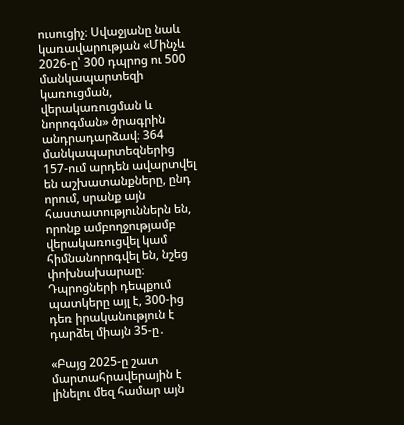ուսուցիչ։ Սվաջյանը նաև կառավարության «Մինչև 2026-ը՝ 300 դպրոց ու 500 մանկապարտեզի կառուցման, վերակառուցման և նորոգման» ծրագրին անդրադարձավ։ 364 մանկապարտեզներից 157-ում արդեն ավարտվել են աշխատանքները, ընդ որում, սրանք այն հաստատություններն են, որոնք ամբողջությամբ վերակառուցվել կամ հիմնանորոգվել են, նշեց փոխնախարաը։ Դպրոցների դեպքում պատկերը այլ է, 300-ից դեռ իրականություն է դարձել միայն 35-ը․

«Բայց 2025-ը շատ մարտահրավերային է լինելու մեզ համար այն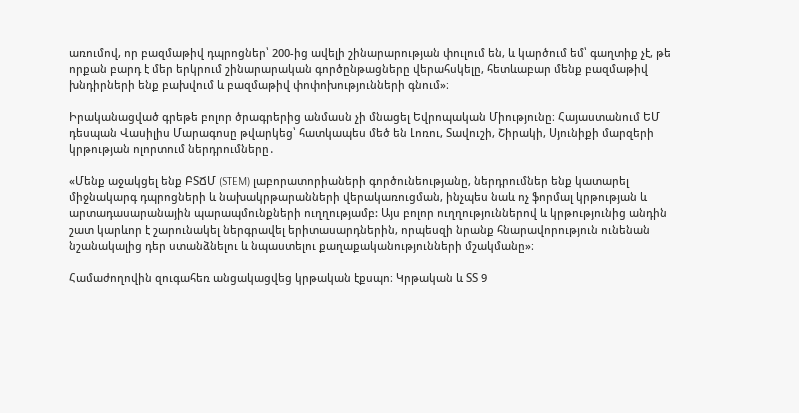առումով, որ բազմաթիվ դպրոցներ՝ 200-ից ավելի շինարարության փուլում են, և կարծում եմ՝ գաղտիք չէ, թե որքան բարդ է մեր երկրում շինարարական գործընթացները վերահսկելը, հետևաբար մենք բազմաթիվ խնդիրների ենք բախվում և բազմաթիվ փոփոխությունների գնում»։

Իրականացված գրեթե բոլոր ծրագրերից անմասն չի մնացել Եվրոպական Միությունը։ Հայաստանում ԵՄ դեսպան Վասիլիս Մարագոսը թվարկեց՝ հատկապես մեծ են Լոռու, Տավուշի, Շիրակի, Սյունիքի մարզերի կրթության ոլորտում ներդրումները․

«Մենք աջակցել ենք ԲՏՃՄ (STEM) լաբորատորիաների գործունեությանը, ներդրումներ ենք կատարել միջնակարգ դպրոցների և նախակրթարանների վերակառուցման, ինչպես նաև ոչ ֆորմալ կրթության և արտադասարանային պարապմունքների ուղղությամբ: Այս բոլոր ուղղություններով և կրթությունից անդին շատ կարևոր է շարունակել ներգրավել երիտասարդներին, որպեսզի նրանք հնարավորություն ունենան նշանակալից դեր ստանձնելու և նպաստելու քաղաքականությունների մշակմանը»։

Համաժողովին զուգահեռ անցակացվեց կրթական էքսպո։ Կրթական և ՏՏ 9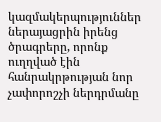կազմակերպություններ ներայացրին իրենց ծրագրերը, որոնք ուղղված էին հանրակրթության նոր չափորոշչի ներդրմանը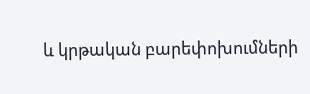և կրթական բարեփոխումների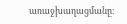առաջխաղացմանը։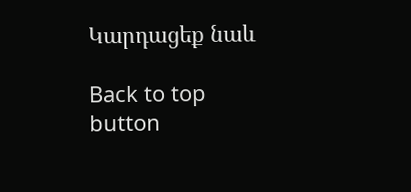Կարդացեք նաև

Back to top button